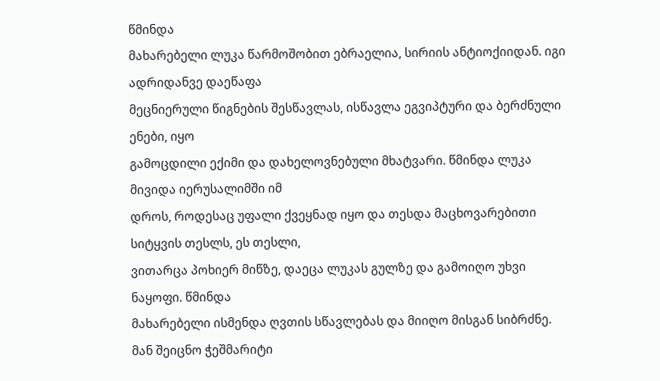წმინდა
მახარებელი ლუკა წარმოშობით ებრაელია, სირიის ანტიოქიიდან. იგი ადრიდანვე დაეწაფა
მეცნიერული წიგნების შესწავლას, ისწავლა ეგვიპტური და ბერძნული ენები, იყო
გამოცდილი ექიმი და დახელოვნებული მხატვარი. წმინდა ლუკა მივიდა იერუსალიმში იმ
დროს, როდესაც უფალი ქვეყნად იყო და თესდა მაცხოვარებითი სიტყვის თესლს, ეს თესლი,
ვითარცა პოხიერ მიწზე, დაეცა ლუკას გულზე და გამოიღო უხვი ნაყოფი. წმინდა
მახარებელი ისმენდა ღვთის სწავლებას და მიიღო მისგან სიბრძნე. მან შეიცნო ჭეშმარიტი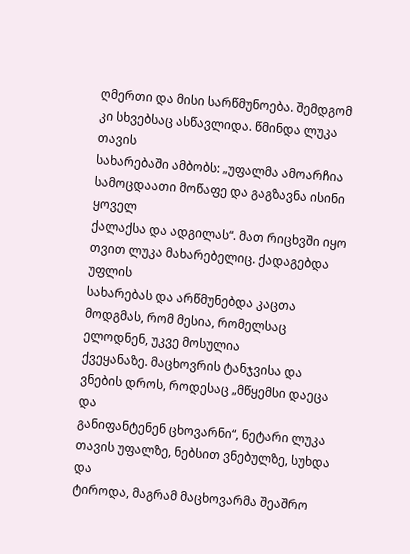ღმერთი და მისი სარწმუნოება. შემდგომ კი სხვებსაც ასწავლიდა. წმინდა ლუკა თავის
სახარებაში ამბობს: „უფალმა ამოარჩია სამოცდაათი მოწაფე და გაგზავნა ისინი ყოველ
ქალაქსა და ადგილას“. მათ რიცხვში იყო თვით ლუკა მახარებელიც. ქადაგებდა უფლის
სახარებას და არწმუნებდა კაცთა მოდგმას, რომ მესია, რომელსაც ელოდნენ, უკვე მოსულია
ქვეყანაზე. მაცხოვრის ტანჯვისა და ვნების დროს, როდესაც „მწყემსი დაეცა და
განიფანტენენ ცხოვარნი“, ნეტარი ლუკა თავის უფალზე, ნებსით ვნებულზე, სუხდა და
ტიროდა, მაგრამ მაცხოვარმა შეაშრო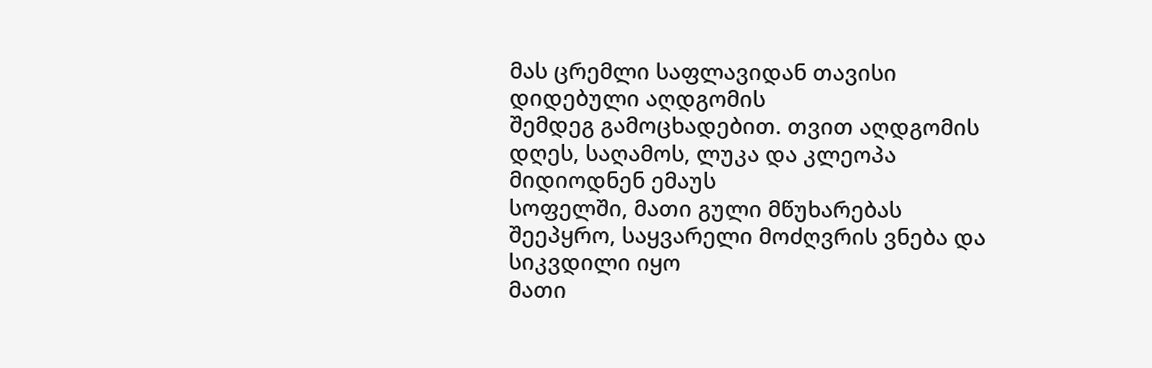მას ცრემლი საფლავიდან თავისი დიდებული აღდგომის
შემდეგ გამოცხადებით. თვით აღდგომის დღეს, საღამოს, ლუკა და კლეოპა მიდიოდნენ ემაუს
სოფელში, მათი გული მწუხარებას შეეპყრო, საყვარელი მოძღვრის ვნება და სიკვდილი იყო
მათი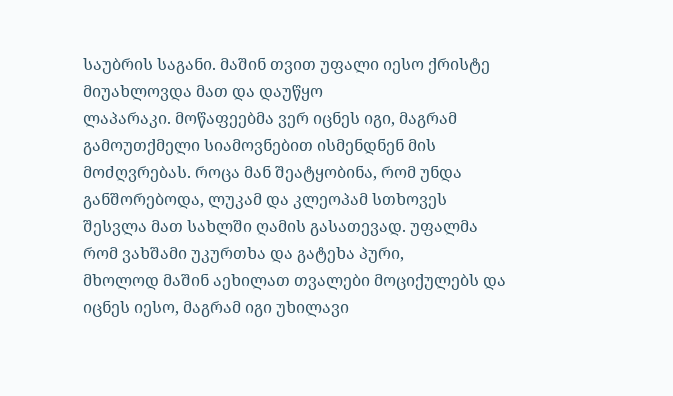საუბრის საგანი. მაშინ თვით უფალი იესო ქრისტე მიუახლოვდა მათ და დაუწყო
ლაპარაკი. მოწაფეებმა ვერ იცნეს იგი, მაგრამ გამოუთქმელი სიამოვნებით ისმენდნენ მის
მოძღვრებას. როცა მან შეატყობინა, რომ უნდა განშორებოდა, ლუკამ და კლეოპამ სთხოვეს
შესვლა მათ სახლში ღამის გასათევად. უფალმა რომ ვახშამი უკურთხა და გატეხა პური,
მხოლოდ მაშინ აეხილათ თვალები მოციქულებს და იცნეს იესო, მაგრამ იგი უხილავი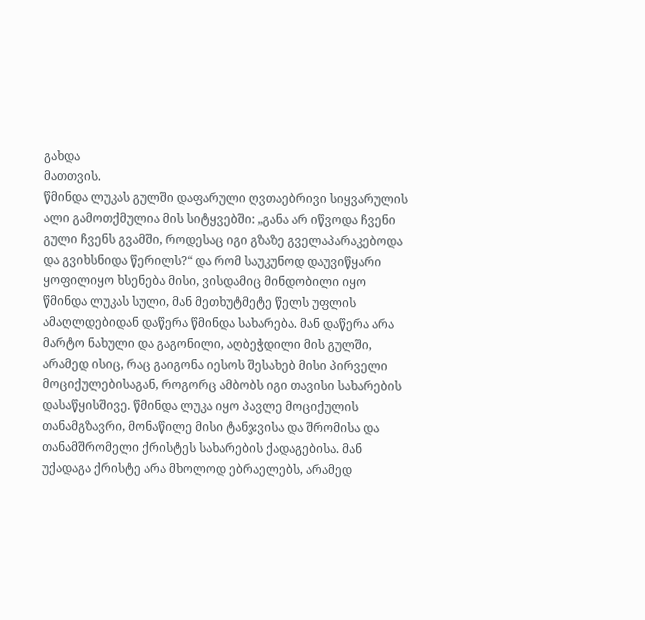გახდა
მათთვის.
წმინდა ლუკას გულში დაფარული ღვთაებრივი სიყვარულის ალი გამოთქმულია მის სიტყვებში: „განა არ იწვოდა ჩვენი გული ჩვენს გვამში, როდესაც იგი გზაზე გველაპარაკებოდა და გვიხსნიდა წერილს?“ და რომ საუკუნოდ დაუვიწყარი ყოფილიყო ხსენება მისი, ვისდამიც მინდობილი იყო წმინდა ლუკას სული, მან მეთხუტმეტე წელს უფლის ამაღლდებიდან დაწერა წმინდა სახარება. მან დაწერა არა მარტო ნახული და გაგონილი, აღბეჭდილი მის გულში, არამედ ისიც, რაც გაიგონა იესოს შესახებ მისი პირველი მოციქულებისაგან, როგორც ამბობს იგი თავისი სახარების დასაწყისშივე. წმინდა ლუკა იყო პავლე მოციქულის თანამგზავრი, მონაწილე მისი ტანჯვისა და შრომისა და თანამშრომელი ქრისტეს სახარების ქადაგებისა. მან უქადაგა ქრისტე არა მხოლოდ ებრაელებს, არამედ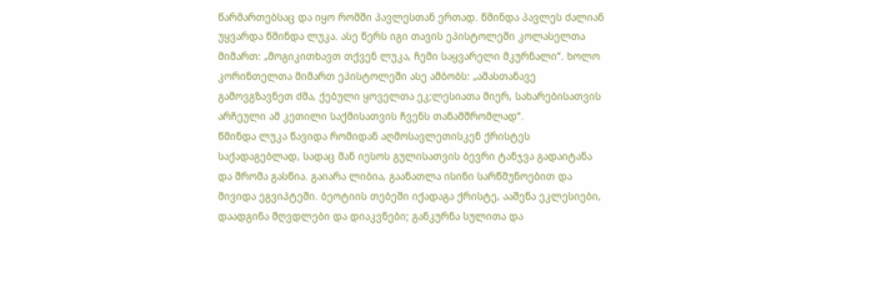წარმართებსაც და იყო რომში პავლესთან ერთად. წმინდა პავლეს ძალიან უყვარდა წმინდა ლუკა. ასე წერს იგი თავის ეპისტოლეში კოლასელთა მიმართ: „მოგიკითხავთ თქვენ ლუკა, ჩემი საყვარელი მკურნალი“. ხოლო კორინთელთა მიმართ ეპისტოლეში ასე ამბობს: „ამასთანავე გამოვგზავნეთ ძმა, ქებული ყოველთა ეკ;ლესიათა მიერ, სახარებისათვის არჩეული ამ კეთილი საქმისათვის ჩვენს თანამშრომლად“.
წმინდა ლუკა წავიდა რომიდან აღმოსავლეთისკენ ქრისტეს საქადაგებლად, სადაც მან იესოს გულისათვის ბევრი ტანჯვა გადაიტანა და შრომა გასწია. გაიარა ლიბია, გაანათლა ისინი სარწმუნოებით და მივიდა ეგვიპტეში. ბეოტიის თებეში იქადაგა ქრისტე, ააშენა ეკლესიები, დაადგინა მღვდლები და დიაკვნები; განკურნა სულითა და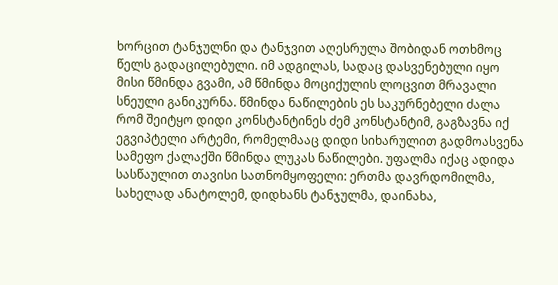ხორცით ტანჯულნი და ტანჯვით აღესრულა შობიდან ოთხმოც წელს გადაცილებული. იმ ადგილას, სადაც დასვენებული იყო მისი წმინდა გვამი, ამ წმინდა მოციქულის ლოცვით მრავალი სნეული განიკურნა. წმინდა ნაწილების ეს საკურნებელი ძალა რომ შეიტყო დიდი კონსტანტინეს ძემ კონსტანტიმ, გაგზავნა იქ ეგვიპტელი არტემი, რომელმააც დიდი სიხარულით გადმოასვენა სამეფო ქალაქში წმინდა ლუკას ნაწილები. უფალმა იქაც ადიდა სასწაულით თავისი სათნომყოფელი: ერთმა დავრდომილმა, სახელად ანატოლემ, დიდხანს ტანჯულმა, დაინახა,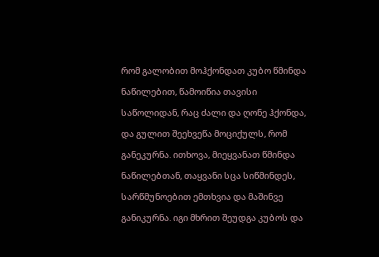რომ გალობით მოჰქონდათ კუბო წმინდა ნაწილებით, წამოიწია თავისი საწოლიდან, რაც ძალი და ღონე ჰქონდა, და გულით შეეხვეწა მოციქულს, რომ განეკურნა. ითხოვა, მიეყვანათ წმინდა ნაწილებთან, თაყვანი სცა სიწმინდეს, სარწმუნოებით ემთხვია და მაშინვე განიკურნა. იგი მხრით შეუდგა კუბოს და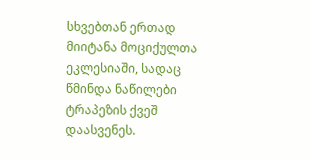სხვებთან ერთად მიიტანა მოციქულთა ეკლესიაში, სადაც წმინდა ნაწილები ტრაპეზის ქვეშ დაასვენეს.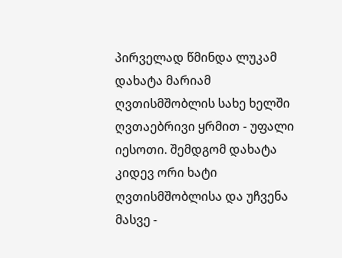პირველად წმინდა ლუკამ დახატა მარიამ ღვთისმშობლის სახე ხელში ღვთაებრივი ყრმით - უფალი იესოთი. შემდგომ დახატა კიდევ ორი ხატი ღვთისმშობლისა და უჩვენა მასვე -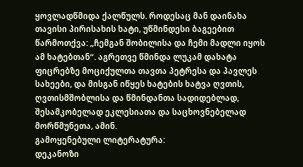ყოვლადწმიდა ქალწულს. როდესაც მან დაინახა თავისი პირისახის ხატი, უწმინდესი ბაგეებით წარმოთქვა: „ჩემგან შობილისა და ჩემი მადლი იყოს ამ ხატებთან“. აგრეთვე წმინდა ლუკამ დახატა ფიცრებზე მოციქულთა თავთა პეტრესა და პავლეს სახეები, და მისგან იწყეს ხატების ხატვა ღვთის, ღვთისმშობლისა და წმინდანთა სადიდებლად, შესამკობელად ეკლესიათა და საცხოვნებელად მორწმუნეთა, ამინ.
გამოყენებული ლიტერატურა:
დეკანოზი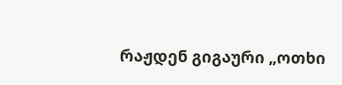რაჟდენ გიგაური „ოთხი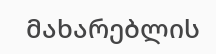მახარებლის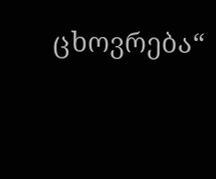ცხოვრება“